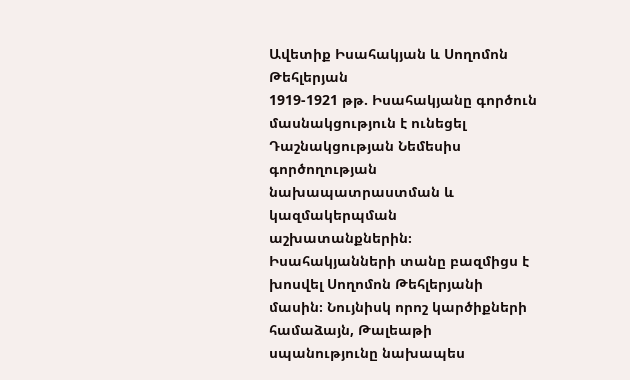Ավետիք Իսահակյան և Սողոմոն Թեհլերյան
1919-1921 թթ. Իսահակյանը գործուն մասնակցություն է ունեցել Դաշնակցության Նեմեսիս գործողության նախապատրաստման և կազմակերպման աշխատանքներին։ Իսահակյանների տանը բազմիցս է խոսվել Սողոմոն Թեհլերյանի մասին։ Նույնիսկ որոշ կարծիքների համաձայն, Թալեաթի սպանությունը նախապես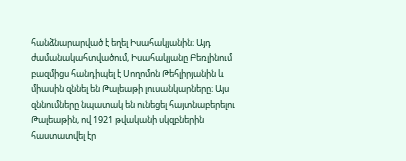հանձնարարված է եղել Իսահակյանին։ Այդ ժամանակահտվածում, Իսահակյանը Բեռլինում բազմիցս հանդիպել է Սողոմոն Թեհլիրյանին և միասին զննել են Թալեաթի լուսանկարները։ Այս զննումները նպատակ են ունեցել հայտնաբերելու Թալեաթին, ով 1921 թվականի սկզբներին հաստատվել էր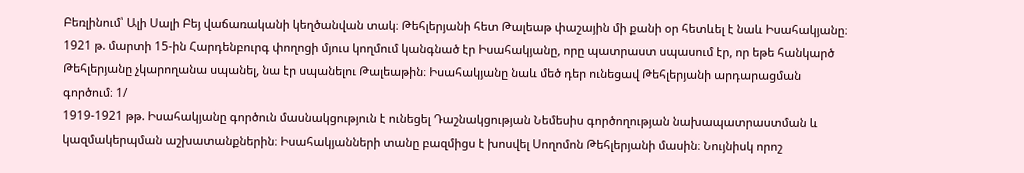Բեռլինում՝ Ալի Սալի Բեյ վաճառականի կեղծանվան տակ։ Թեհլերյանի հետ Թալեաթ փաշային մի քանի օր հետևել է նաև Իսահակյանը։ 1921 թ. մարտի 15-ին Հարդենբուրգ փողոցի մյուս կողմում կանգնած էր Իսահակյանը, որը պատրաստ սպասում էր, որ եթե հանկարծ Թեհլերյանը չկարողանա սպանել, նա էր սպանելու Թալեաթին։ Իսահակյանը նաև մեծ դեր ունեցավ Թեհլերյանի արդարացման գործում։ 1/
1919-1921 թթ. Իսահակյանը գործուն մասնակցություն է ունեցել Դաշնակցության Նեմեսիս գործողության նախապատրաստման և կազմակերպման աշխատանքներին։ Իսահակյանների տանը բազմիցս է խոսվել Սողոմոն Թեհլերյանի մասին։ Նույնիսկ որոշ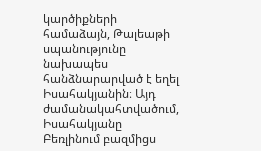կարծիքների համաձայն, Թալեաթի սպանությունը նախապես հանձնարարված է եղել Իսահակյանին։ Այդ ժամանակահտվածում, Իսահակյանը Բեռլինում բազմիցս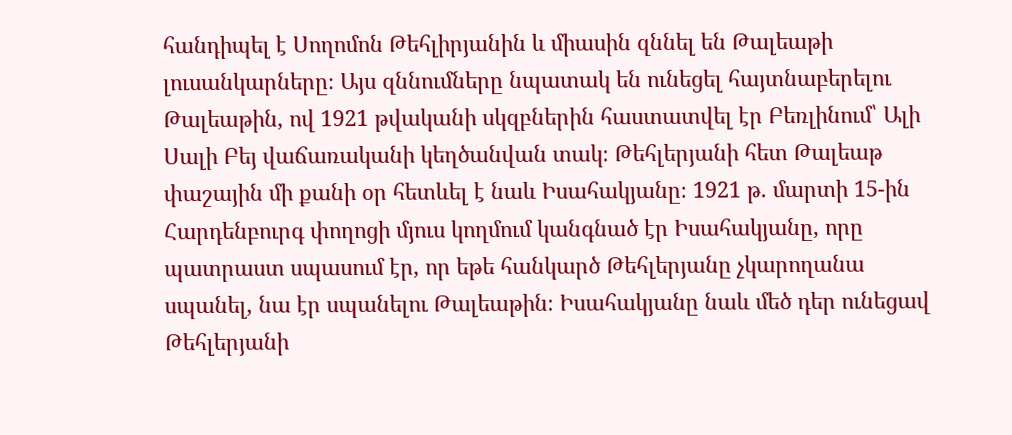հանդիպել է Սողոմոն Թեհլիրյանին և միասին զննել են Թալեաթի լուսանկարները։ Այս զննումները նպատակ են ունեցել հայտնաբերելու Թալեաթին, ով 1921 թվականի սկզբներին հաստատվել էր Բեռլինում՝ Ալի Սալի Բեյ վաճառականի կեղծանվան տակ։ Թեհլերյանի հետ Թալեաթ փաշային մի քանի օր հետևել է նաև Իսահակյանը։ 1921 թ. մարտի 15-ին Հարդենբուրգ փողոցի մյուս կողմում կանգնած էր Իսահակյանը, որը պատրաստ սպասում էր, որ եթե հանկարծ Թեհլերյանը չկարողանա սպանել, նա էր սպանելու Թալեաթին։ Իսահակյանը նաև մեծ դեր ունեցավ Թեհլերյանի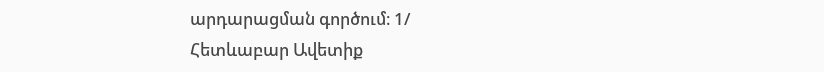արդարացման գործում։ 1/
Հետևաբար Ավետիք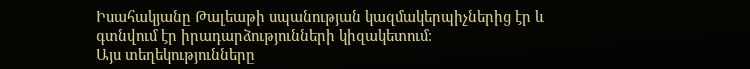Իսահակյանը Թալեաթի սպանության կազմակերպիչներից էր և գտնվում էր իրադարձությունների կիզակետում։
Այս տեղեկությունները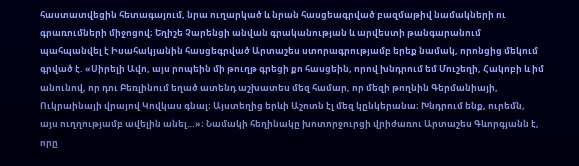հաստատվեցին հետագայում, նրա ուղարկած և նրան հասցեագրված բազմաթիվ նամակների ու գրառումների միջոցով։ Եղիշե Չարենցի անվան գրականության և արվեստի թանգարանում պահպանվել է Իսահակյանին հասցեգրված Արտաշես ստորագրությամբ երեք նամակ, որոնցից մեկում գրված է. «Սիրելի Ավո, այս րոպեին մի թուղթ գրեցի քո հասցեին, որով խնդրում եմ Մուշեղի, Հակոբի և իմ անունով, որ դու Բեռլինում եղած ատենդ աշխատես մեզ համար, որ մեզի թողնին Գերմանիայի, Ուկրաինայի վրայով Կովկաս գնալ։ Այստեղից երևի Աշոտն էլ մեզ կընկերանա։ Խնդրում ենք, ուրեմն, այս ուղղությամբ ավելին անել…»։ Նամակի հեղինակը խոտորջուրցի վրիժառու Արտաշես Գևորգյանն է, որը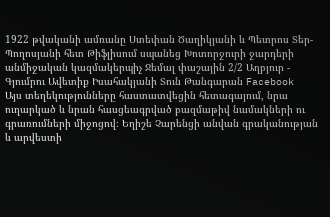1922 թվականի ամռանը Ստեփան Ծաղիկյանի և Պետրոս Տեր-Պողոսյանի հետ Թիֆլիսում սպանեց Խոտորջուրի ջարդերի անմիջական կազմակերպիչ Ջեմալ փաշային 2/2 Աղբյուր - Գյումրու Ավետիք Իսահակյանի Տուն Թանգարան Facebook
Այս տեղեկությունները հաստատվեցին հետագայում, նրա ուղարկած և նրան հասցեագրված բազմաթիվ նամակների ու գրառումների միջոցով։ Եղիշե Չարենցի անվան գրականության և արվեստի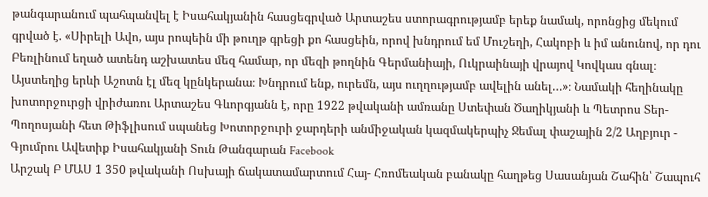թանգարանում պահպանվել է Իսահակյանին հասցեգրված Արտաշես ստորագրությամբ երեք նամակ, որոնցից մեկում գրված է. «Սիրելի Ավո, այս րոպեին մի թուղթ գրեցի քո հասցեին, որով խնդրում եմ Մուշեղի, Հակոբի և իմ անունով, որ դու Բեռլինում եղած ատենդ աշխատես մեզ համար, որ մեզի թողնին Գերմանիայի, Ուկրաինայի վրայով Կովկաս գնալ։ Այստեղից երևի Աշոտն էլ մեզ կընկերանա։ Խնդրում ենք, ուրեմն, այս ուղղությամբ ավելին անել…»։ Նամակի հեղինակը խոտորջուրցի վրիժառու Արտաշես Գևորգյանն է, որը 1922 թվականի ամռանը Ստեփան Ծաղիկյանի և Պետրոս Տեր-Պողոսյանի հետ Թիֆլիսում սպանեց Խոտորջուրի ջարդերի անմիջական կազմակերպիչ Ջեմալ փաշային 2/2 Աղբյուր - Գյումրու Ավետիք Իսահակյանի Տուն Թանգարան Facebook
Արշակ Բ ՄԱՍ 1 350 թվականի Ոսխայի ճակատամարտում Հայ- Հռոմեական բանակը հաղթեց Սասանյան Շահին՝ Շապուհ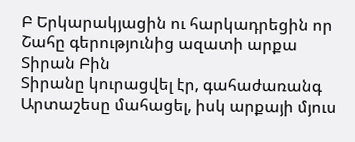Բ Երկարակյացին ու հարկադրեցին որ Շահը գերությունից ազատի արքա Տիրան Բին
Տիրանը կուրացվել էր, գահաժառանգ Արտաշեսը մահացել, իսկ արքայի մյուս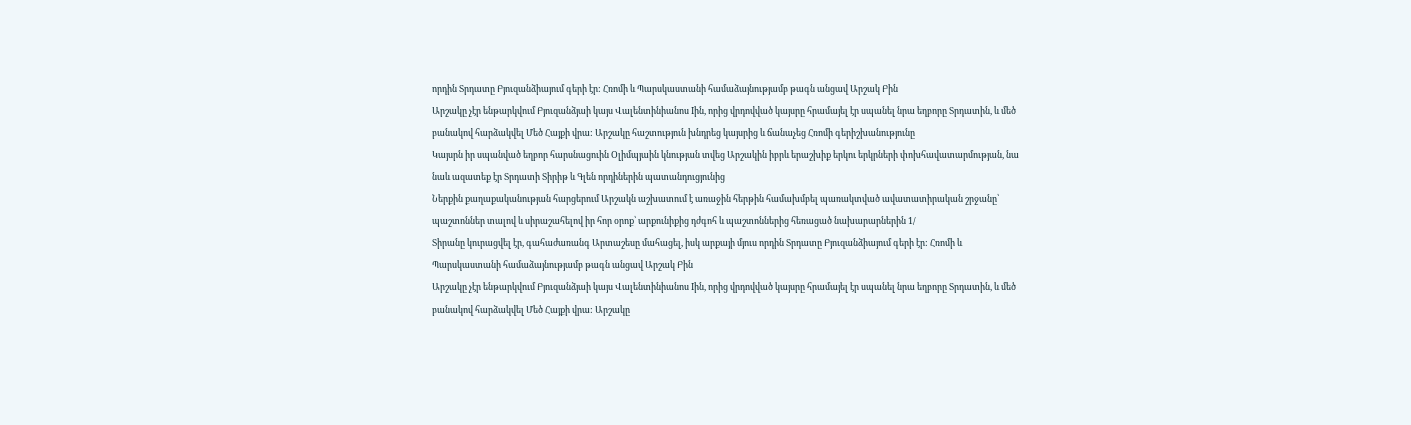որդին Տրդատը Բյուզանձիայում գերի էր: Հռոմի և Պարսկաստանի համաձայնությամբ թագն անցավ Արշակ Բին
Արշակը չէր ենթարկվում Բյուզանձյաի կայս Վալենտինիանոս Iին, որից վրդովված կայսրը հրամայել էր սպանել նրա եղբորը Տրդատին, և մեծ բանակով հարձակվել Մեծ Հայքի վրա: Արշակը հաշտություն խնդրեց կայսրից և ճանաչեց Հռոմի գերիշխանությունը
Կայսրն իր սպանված եղբոր հարսնացուին Օլիմպյաին կնության տվեց Արշակին իբրև երաշխիք երկու երկրների փոխհավատարմության, նա նաև ազատեք էր Տրդատի Տիրիթ և Գլեն որդիներին պատանդուցյունից
Ներքին քաղաքականության հարցերում Արշակն աշխատում է առաջին հերթին համախմբել պառակտված ավատատիրական շրջանը՝ պաշտոններ տալով և սիրաշահելով իր հոր օրոք՝ արքունիքից դժգոհ և պաշտոններից հեռացած նախարարներին 1/
Տիրանը կուրացվել էր, գահաժառանգ Արտաշեսը մահացել, իսկ արքայի մյուս որդին Տրդատը Բյուզանձիայում գերի էր: Հռոմի և Պարսկաստանի համաձայնությամբ թագն անցավ Արշակ Բին
Արշակը չէր ենթարկվում Բյուզանձյաի կայս Վալենտինիանոս Iին, որից վրդովված կայսրը հրամայել էր սպանել նրա եղբորը Տրդատին, և մեծ բանակով հարձակվել Մեծ Հայքի վրա: Արշակը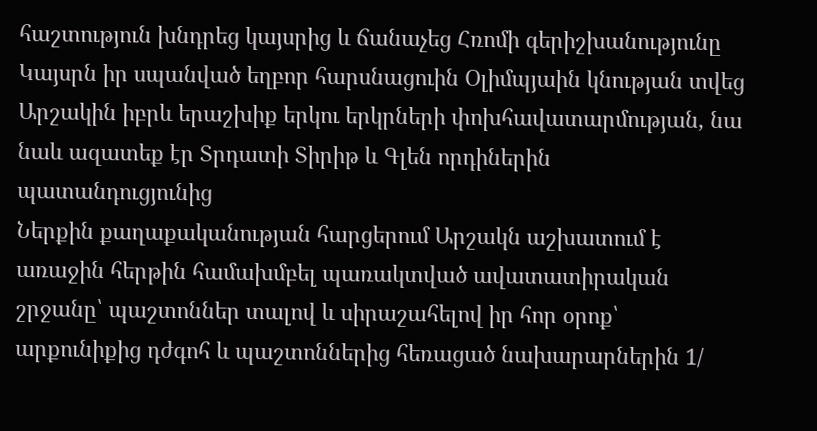հաշտություն խնդրեց կայսրից և ճանաչեց Հռոմի գերիշխանությունը
Կայսրն իր սպանված եղբոր հարսնացուին Օլիմպյաին կնության տվեց Արշակին իբրև երաշխիք երկու երկրների փոխհավատարմության, նա նաև ազատեք էր Տրդատի Տիրիթ և Գլեն որդիներին պատանդուցյունից
Ներքին քաղաքականության հարցերում Արշակն աշխատում է առաջին հերթին համախմբել պառակտված ավատատիրական շրջանը՝ պաշտոններ տալով և սիրաշահելով իր հոր օրոք՝ արքունիքից դժգոհ և պաշտոններից հեռացած նախարարներին 1/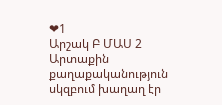❤1
Արշակ Բ ՄԱՍ 2 Արտաքին քաղաքականություն սկզբում խաղաղ էր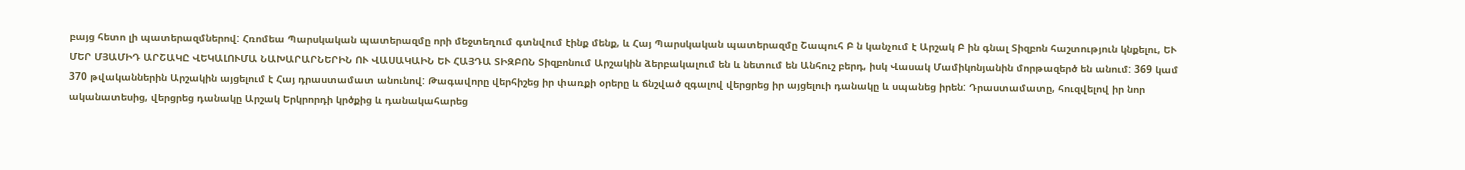բայց հետո լի պատերազմներով: Հռոմեա Պարսկական պատերազմը որի մեջտեղում գտնվում էինք մենք, և Հայ Պարսկական պատերազմը Շապուհ Բ ն կանչում է Արշակ Բ ին գնալ Տիզբոն հաշտություն կնքելու, ԵՒ ՄԵՐ ՄՅԱՄԻԴ ԱՐՇԱԿԸ ՎԵԿԱԼՈՒՄԱ ՆԱԽԱՐԱՐՆԵՐԻՆ ՈՒ ՎԱՍԱԿԱԻՆ ԵՒ ՀԱՅԴԱ ՏԻԶԲՈՆ Տիզբոնում Արշակին ձերբակալում են և նետում են Անհուշ բերդ, իսկ Վասակ Մամիկոնյանին մորթազերծ են անում: 369 կամ 370 թվականներին Արշակին այցելում է Հայ դրաստամատ անունով: Թագավորը վերհիշեց իր փառքի օրերը և ճնշված զգալով վերցրեց իր այցելուի դանակը և սպանեց իրեն: Դրաստամատը, հուզվելով իր նոր ականատեսից, վերցրեց դանակը Արշակ Երկրորդի կրծքից և դանակահարեց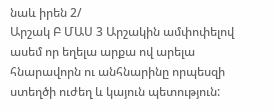նաև իրեն 2/
Արշակ Բ ՄԱՍ 3 Արշակին ամփոփելով ասեմ որ եղելա արքա ով արելա հնարավորն ու անհնարինը որպեսզի ստեղծի ուժեղ և կայուն պետություն: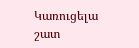Կառուցելա շատ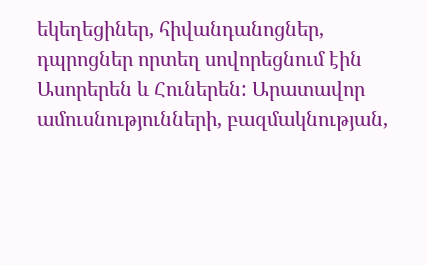եկեղեցիներ, հիվանդանոցներ, դպրոցներ որտեղ սովորեցնում էին Ասորերեն և Հուներեն: Արատավոր ամուսնությունների, բազմակնության,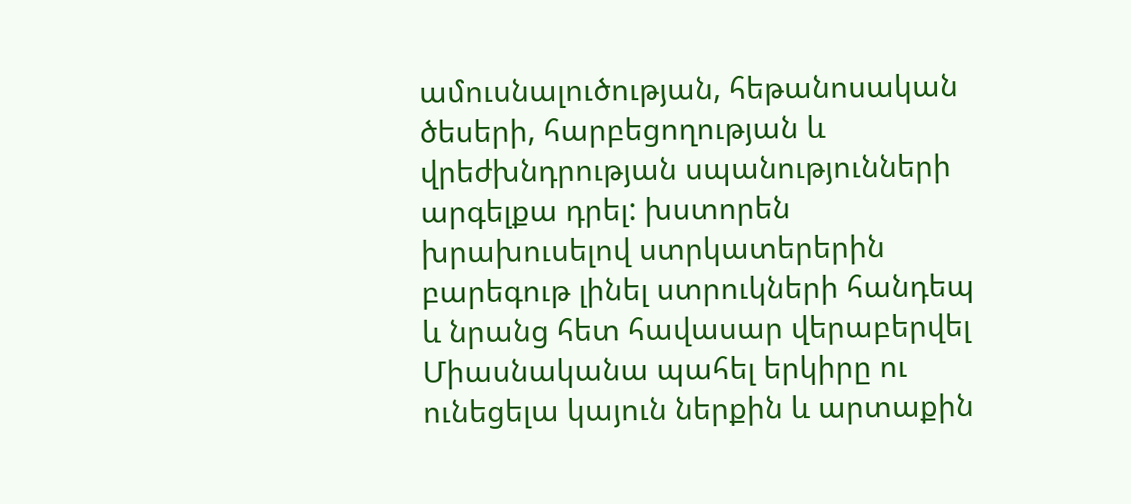ամուսնալուծության, հեթանոսական ծեսերի, հարբեցողության և վրեժխնդրության սպանությունների արգելքա դրել: խստորեն խրախուսելով ստրկատերերին բարեգութ լինել ստրուկների հանդեպ և նրանց հետ հավասար վերաբերվել Միասնականա պահել երկիրը ու ունեցելա կայուն ներքին և արտաքին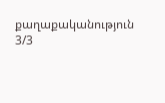քաղաքականություն 3/3